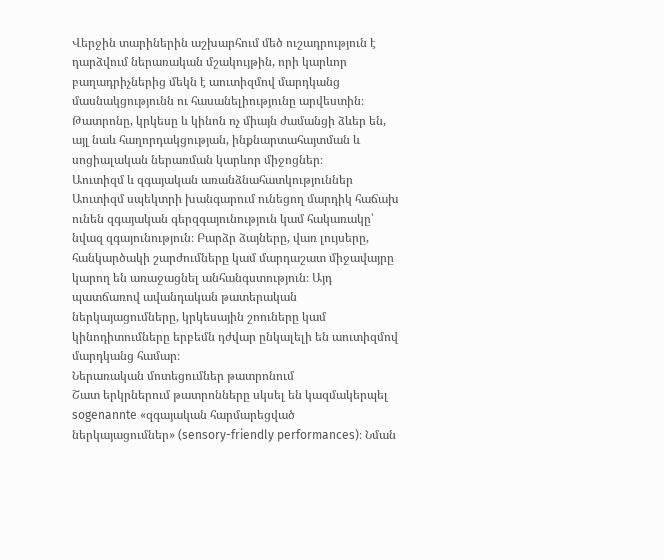Վերջին տարիներին աշխարհում մեծ ուշադրություն է դարձվում ներառական մշակույթին, որի կարևոր բաղադրիչներից մեկն է աուտիզմով մարդկանց մասնակցությունն ու հասանելիությունը արվեստին։ Թատրոնը, կրկեսը և կինոն ոչ միայն ժամանցի ձևեր են, այլ նաև հաղորդակցության, ինքնարտահայտման և սոցիալական ներառման կարևոր միջոցներ։
Աուտիզմ և զգայական առանձնահատկություններ
Աուտիզմ սպեկտրի խանգարում ունեցող մարդիկ հաճախ ունեն զգայական գերզգայունություն կամ հակառակը՝ նվազ զգայունություն։ Բարձր ձայները, վառ լույսերը, հանկարծակի շարժումները կամ մարդաշատ միջավայրը կարող են առաջացնել անհանգստություն։ Այդ պատճառով ավանդական թատերական ներկայացումները, կրկեսային շոուները կամ կինոդիտումները երբեմն դժվար ընկալելի են աուտիզմով մարդկանց համար։
Ներառական մոտեցումներ թատրոնում
Շատ երկրներում թատրոնները սկսել են կազմակերպել sogenannte «զգայական հարմարեցված ներկայացումներ» (sensory-friendly performances)։ Նման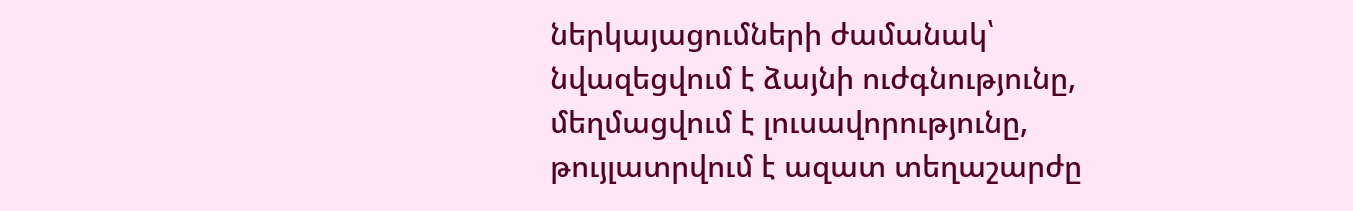ներկայացումների ժամանակ՝
նվազեցվում է ձայնի ուժգնությունը,
մեղմացվում է լուսավորությունը,
թույլատրվում է ազատ տեղաշարժը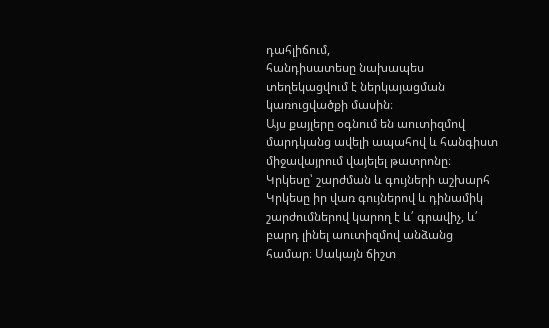դահլիճում,
հանդիսատեսը նախապես տեղեկացվում է ներկայացման կառուցվածքի մասին։
Այս քայլերը օգնում են աուտիզմով մարդկանց ավելի ապահով և հանգիստ միջավայրում վայելել թատրոնը։
Կրկեսը՝ շարժման և գույների աշխարհ
Կրկեսը իր վառ գույներով և դինամիկ շարժումներով կարող է և՛ գրավիչ, և՛ բարդ լինել աուտիզմով անձանց համար։ Սակայն ճիշտ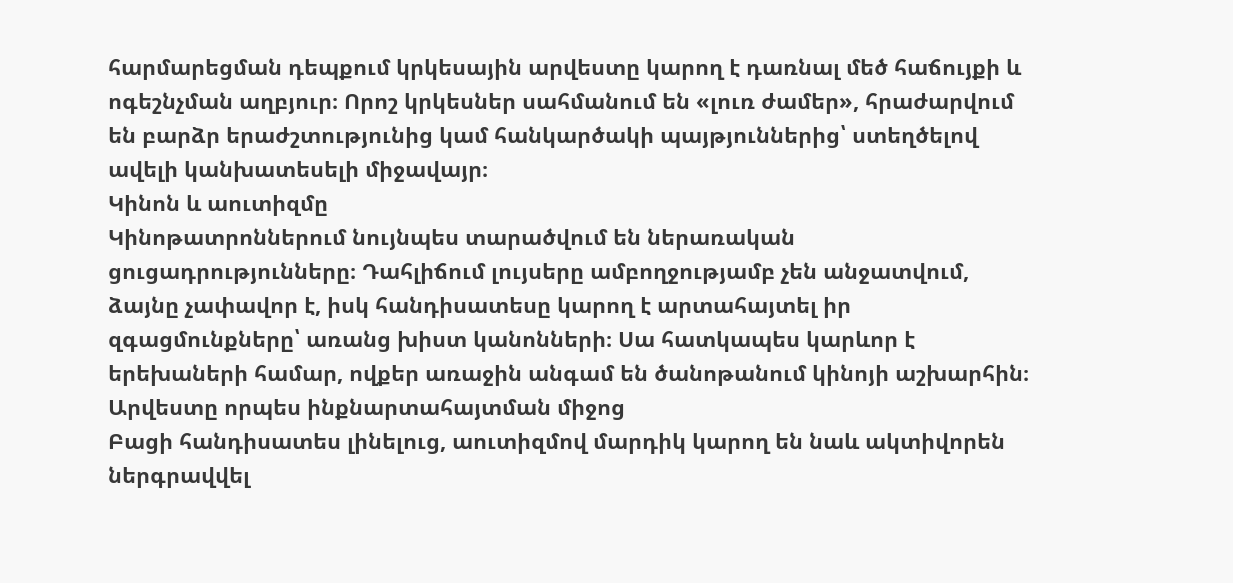հարմարեցման դեպքում կրկեսային արվեստը կարող է դառնալ մեծ հաճույքի և ոգեշնչման աղբյուր։ Որոշ կրկեսներ սահմանում են «լուռ ժամեր», հրաժարվում են բարձր երաժշտությունից կամ հանկարծակի պայթյուններից՝ ստեղծելով ավելի կանխատեսելի միջավայր։
Կինոն և աուտիզմը
Կինոթատրոններում նույնպես տարածվում են ներառական ցուցադրությունները։ Դահլիճում լույսերը ամբողջությամբ չեն անջատվում, ձայնը չափավոր է, իսկ հանդիսատեսը կարող է արտահայտել իր զգացմունքները՝ առանց խիստ կանոնների։ Սա հատկապես կարևոր է երեխաների համար, ովքեր առաջին անգամ են ծանոթանում կինոյի աշխարհին։
Արվեստը որպես ինքնարտահայտման միջոց
Բացի հանդիսատես լինելուց, աուտիզմով մարդիկ կարող են նաև ակտիվորեն ներգրավվել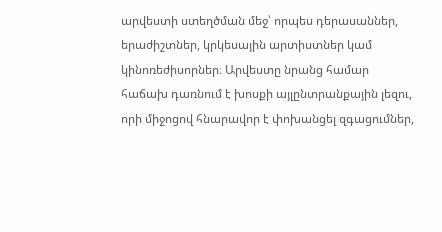արվեստի ստեղծման մեջ՝ որպես դերասաններ, երաժիշտներ, կրկեսային արտիստներ կամ կինոռեժիսորներ։ Արվեստը նրանց համար հաճախ դառնում է խոսքի այլընտրանքային լեզու, որի միջոցով հնարավոր է փոխանցել զգացումներ,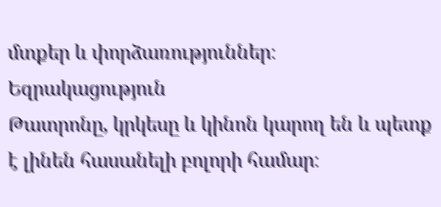մտքեր և փորձառություններ։
Եզրակացություն
Թատրոնը, կրկեսը և կինոն կարող են և պետք է լինեն հասանելի բոլորի համար։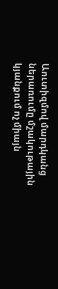Աուտիզմով մարդկանց ներառումը մշակութային կյանքում ոչ միայն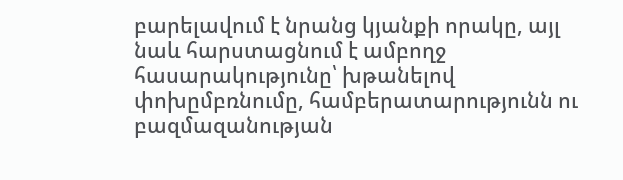բարելավում է նրանց կյանքի որակը, այլ նաև հարստացնում է ամբողջ հասարակությունը՝ խթանելով փոխըմբռնումը, համբերատարությունն ու բազմազանության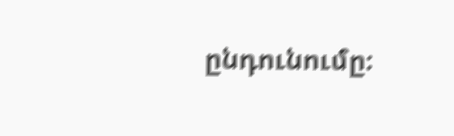ընդունումը։